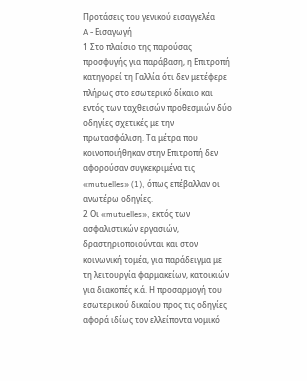Προτάσεις του γενικού εισαγγελέα
A - Εισαγωγή
1 Στο πλαίσιο της παρούσας προσφυγής για παράβαση, η Επιτροπή κατηγορεί τη Γαλλία ότι δεν μετέφερε πλήρως στο εσωτερικό δίκαιο και εντός των ταχθεισών προθεσμιών δύο οδηγίες σχετικές με την πρωτασφάλιση. Τα μέτρα που κοινοποιήθηκαν στην Επιτροπή δεν αφορούσαν συγκεκριμένα τις «mutuelles» (1), όπως επέβαλλαν οι ανωτέρω οδηγίες.
2 Οι «mutuelles», εκτός των ασφαλιστικών εργασιών, δραστηριοποιούνται και στον κοινωνική τομέα, για παράδειγμα με τη λειτουργία φαρμακείων, κατοικιών για διακοπές κ.ά. Η προσαρμογή του εσωτερικού δικαίου προς τις οδηγίες αφορά ιδίως τον ελλείποντα νομικό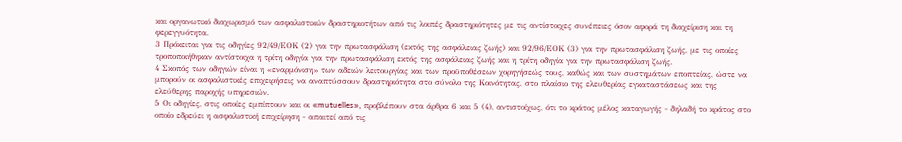και οργανωτικό διαχωρισμό των ασφαλιστικών δραστηριοτήτων από τις λοιπές δραστηριότητες με τις αντίστοιχες συνέπειες όσον αφορά τη διαχείριση και τη φερεγγυότητα.
3 Πρόκειται για τις οδηγίες 92/49/ΕΟΚ (2) για την πρωτασφάλιση (εκτός της ασφάλειας ζωής) και 92/96/ΕΟΚ (3) για την πρωτασφάλιση ζωής, με τις οποίες τροποποιήθηκαν αντίστοιχα η τρίτη οδηγία για την πρωτασφάλιση εκτός της ασφάλειας ζωής και η τρίτη οδηγία για την πρωτασφάλιση ζωής.
4 Σκοπός των οδηγιών είναι η «εναρμόνιση» των αδειών λειτουργίας και των προϋποθέσεων χορηγήσεώς τους, καθώς και των συστημάτων εποπτείας, ώστε να μπορούν οι ασφαλιστικές επιχειρήσεις να αναπτύσσουν δραστηριότητα στο σύνολο της Κοινότητας, στο πλαίσιο της ελευθερίας εγκαταστάσεως και της ελεύθερης παροχής υπηρεσιών.
5 Οι οδηγίες, στις οποίες εμπίπτουν και οι «mutuelles», προβλέπουν στα άρθρα 6 και 5 (4), αντιστοίχως, ότι το κράτος μέλος καταγωγής - δηλαδή το κράτος στο οποίο εδρεύει η ασφαλιστική επιχείρηση - απαιτεί από τις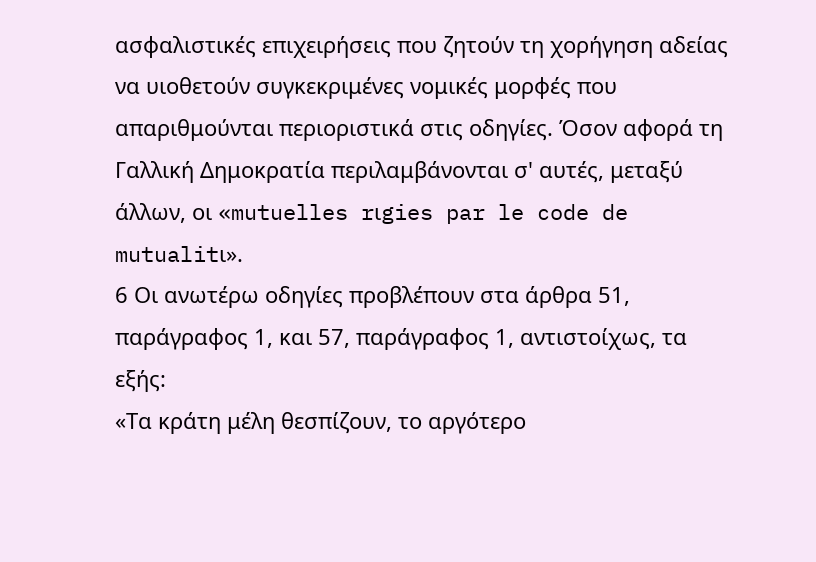ασφαλιστικές επιχειρήσεις που ζητούν τη χορήγηση αδείας να υιοθετούν συγκεκριμένες νομικές μορφές που απαριθμούνται περιοριστικά στις οδηγίες. Όσον αφορά τη Γαλλική Δημοκρατία περιλαμβάνονται σ' αυτές, μεταξύ άλλων, οι «mutuelles rιgies par le code de mutualitι».
6 Οι ανωτέρω οδηγίες προβλέπουν στα άρθρα 51, παράγραφος 1, και 57, παράγραφος 1, αντιστοίχως, τα εξής:
«Τα κράτη μέλη θεσπίζουν, το αργότερο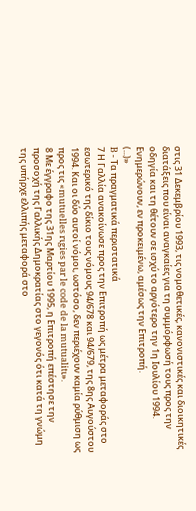στις 31 Δεκεμβρίου 1993, τις νομοθετικές, κανονιστικές και διοικητικές διατάξεις που είναι αναγκαίες για τη συμμόρφωσή τους προς την οδηγία και τη θέτουν σε ισχύ το αργότερο την 1η Ιουλίου 1994. Ενημερώνουν, εν προκειμένω, αμέσως την Επιτροπή.
(...)»
B - Τα πραγματικά περιστατικά
7 Η Γαλλία ανακοίνωσε προς την Επιτροπή ως μέτρα μεταφοράς στο εσωτερικό της δίκιο τους νόμους 94/678 και 94/679, της 8ης Αυγούστου 1994. Και οι δύο αυτοί νόμοι, ωστόσο, δεν περιέχουν καμία ρύθμιση ως προς τις «mutuelles rιgies par le code de la mutualitι».
8 Με έγγραφο της 31ης Μαρτίου 1995, η Επιτροπή επέστησε την προσοχή της Γαλλικής Δημοκρατίας στο γεγονός ότι κατά τη γνώμη της υπήρχε ελλιπής μεταφορά στο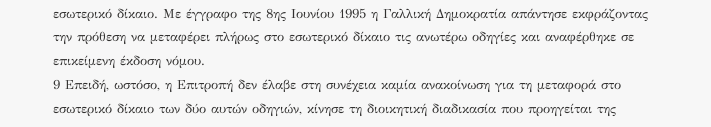εσωτερικό δίκαιο. Με έγγραφο της 8ης Ιουνίου 1995 η Γαλλική Δημοκρατία απάντησε εκφράζοντας την πρόθεση να μεταφέρει πλήρως στο εσωτερικό δίκαιο τις ανωτέρω οδηγίες και αναφέρθηκε σε επικείμενη έκδοση νόμου.
9 Επειδή, ωστόσο, η Επιτροπή δεν έλαβε στη συνέχεια καμία ανακοίνωση για τη μεταφορά στο εσωτερικό δίκαιο των δύο αυτών οδηγιών, κίνησε τη διοικητική διαδικασία που προηγείται της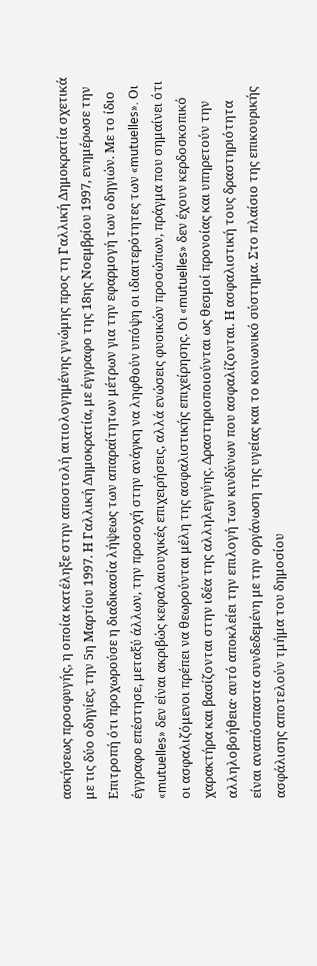ασκήσεως προσφυγής, η οποία κατέληξε στην αποστολή αιτιολογημένης γνώμης προς τη Γαλλική Δημοκρατία σχετικά με τις δύο οδηγίες, την 5η Μαρτίου 1997. Η Γαλλική Δημοκρατία, με έγγραφο της 18ης Νοεμβρίου 1997, ενημέρωσε την Επιτροπή ότι προχωρούσε η διαδικασία λήψεως των απαραίτητων μέτρων για την εφαρμογή των οδηγιών. Με το ίδιο έγγραφο επέστησε, μεταξύ άλλων, την προσοχή στην ανάγκη να ληφθούν υπόψη οι ιδιαιτερότητες των «mutuelles». Οι «mutuelles» δεν είναι ακριβώς κεφαλαιουχικές επιχειρήσεις, αλλά ενώσεις φυσικών προσώπων, πράγμα που σημαίνει ότι οι ασφαλιζόμενοι πρέπει να θεωρούνται μέλη της ασφαλιστικής επιχείρησης. Οι «mutuelles» δεν έχουν κερδοσκοπικό χαρακτήρα και βασίζονται στην ιδέα της αλληλεγγύης. Δραστηριοποιούνται ως θεσμοί προνοίας και υπηρετούν την αλληλοβοήθεια· αυτό αποκλείει την επιλογή των κινδύνων που ασφαλίζονται. Η ασφαλιστική τους δραστηριότητα είναι αναπόσπαστα συνδεδεμένη με την οργάνωση της υγείας και το κοινωνικό σύστημα. Στο πλαίσιο της επικουρικής ασφάλισης αποτελούν τμήμα του δημοσίου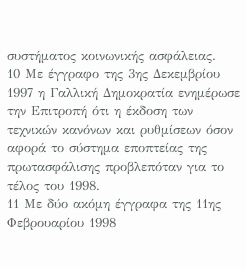συστήματος κοινωνικής ασφάλειας.
10 Με έγγραφο της 3ης Δεκεμβρίου 1997 η Γαλλική Δημοκρατία ενημέρωσε την Επιτροπή ότι η έκδοση των τεχνικών κανόνων και ρυθμίσεων όσον αφορά το σύστημα εποπτείας της πρωτασφάλισης προβλεπόταν για το τέλος του 1998.
11 Με δύο ακόμη έγγραφα της 11ης Φεβρουαρίου 1998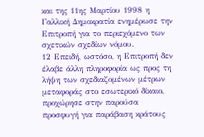και της 11ης Μαρτίου 1998 η Γαλλική Δημοκρατία ενημέρωσε την Επιτροπή για το περιεχόμενο των σχετικών σχεδίων νόμου.
12 Επειδή, ωστόσο, η Επιτροπή δεν έλαβε άλλη πληροφορία ως προς τη λήψη των σχεδιαζομένων μέτρων μεταφοράς στο εσωτερικό δίκαιο, προχώρησε στην παρούσα προσφυγή για παράβαση κράτους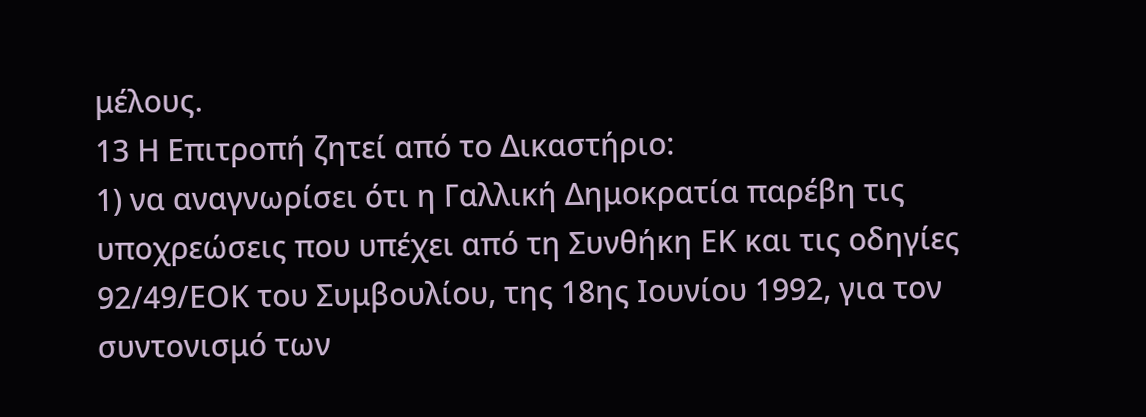μέλους.
13 Η Επιτροπή ζητεί από το Δικαστήριο:
1) να αναγνωρίσει ότι η Γαλλική Δημοκρατία παρέβη τις υποχρεώσεις που υπέχει από τη Συνθήκη ΕΚ και τις οδηγίες 92/49/ΕΟΚ του Συμβουλίου, της 18ης Ιουνίου 1992, για τον συντονισμό των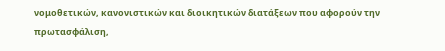νομοθετικών, κανονιστικών και διοικητικών διατάξεων που αφορούν την πρωτασφάλιση,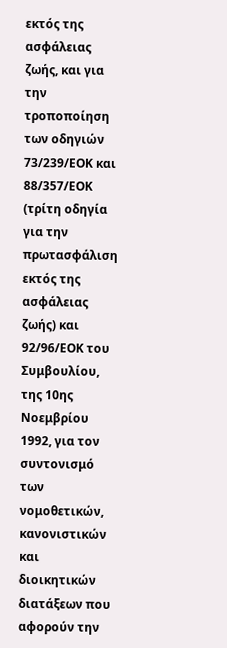εκτός της ασφάλειας ζωής, και για την τροποποίηση των οδηγιών 73/239/ΕΟΚ και 88/357/ΕΟΚ (τρίτη οδηγία για την πρωτασφάλιση εκτός της ασφάλειας ζωής) και 92/96/ΕΟΚ του Συμβουλίου, της 10ης Νοεμβρίου 1992, για τον συντονισμό των νομοθετικών, κανονιστικών και διοικητικών διατάξεων που αφορούν την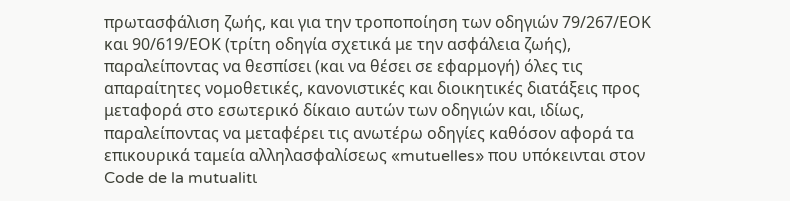πρωτασφάλιση ζωής, και για την τροποποίηση των οδηγιών 79/267/ΕΟΚ και 90/619/ΕΟΚ (τρίτη οδηγία σχετικά με την ασφάλεια ζωής), παραλείποντας να θεσπίσει (και να θέσει σε εφαρμογή) όλες τις απαραίτητες νομοθετικές, κανονιστικές και διοικητικές διατάξεις προς μεταφορά στο εσωτερικό δίκαιο αυτών των οδηγιών και, ιδίως, παραλείποντας να μεταφέρει τις ανωτέρω οδηγίες καθόσον αφορά τα επικουρικά ταμεία αλληλασφαλίσεως «mutuelles» που υπόκεινται στον Code de la mutualitι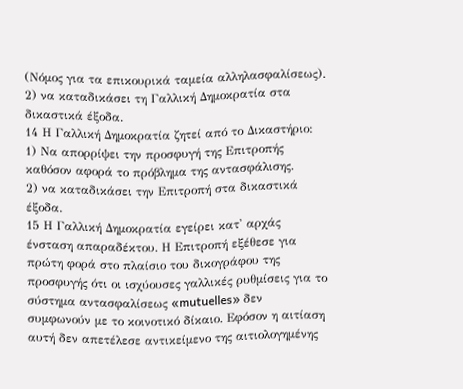(Νόμος για τα επικουρικά ταμεία αλληλασφαλίσεως).
2) να καταδικάσει τη Γαλλική Δημοκρατία στα δικαστικά έξοδα.
14 Η Γαλλική Δημοκρατία ζητεί από το Δικαστήριο:
1) Να απορρίψει την προσφυγή της Επιτροπής καθόσον αφορά το πρόβλημα της αντασφάλισης.
2) να καταδικάσει την Επιτροπή στα δικαστικά έξοδα.
15 Η Γαλλική Δημοκρατία εγείρει κατ' αρχάς ένσταση απαραδέκτου. Η Επιτροπή εξέθεσε για πρώτη φορά στο πλαίσιο του δικογράφου της προσφυγής ότι οι ισχύουσες γαλλικές ρυθμίσεις για το σύστημα αντασφαλίσεως «mutuelles» δεν συμφωνούν με το κοινοτικό δίκαιο. Εφόσον η αιτίαση αυτή δεν απετέλεσε αντικείμενο της αιτιολογημένης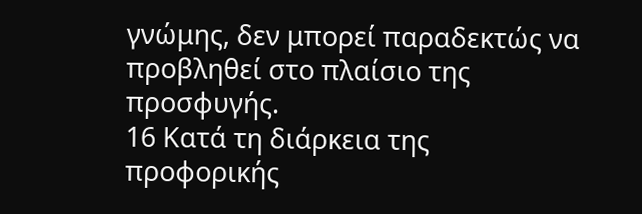γνώμης, δεν μπορεί παραδεκτώς να προβληθεί στο πλαίσιο της προσφυγής.
16 Κατά τη διάρκεια της προφορικής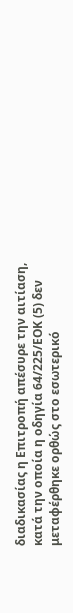διαδικασίας η Επιτροπή απέσυρε την αιτίαση, κατά την οποία η οδηγία 64/225/ΕΟΚ (5) δεν μεταφέρθηκε ορθώς στο εσωτερικό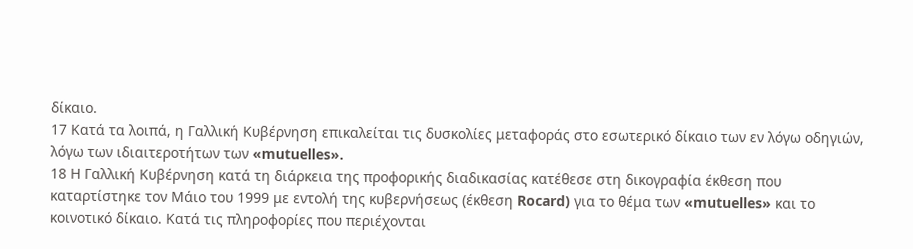δίκαιο.
17 Κατά τα λοιπά, η Γαλλική Κυβέρνηση επικαλείται τις δυσκολίες μεταφοράς στο εσωτερικό δίκαιο των εν λόγω οδηγιών, λόγω των ιδιαιτεροτήτων των «mutuelles».
18 Η Γαλλική Κυβέρνηση κατά τη διάρκεια της προφορικής διαδικασίας κατέθεσε στη δικογραφία έκθεση που καταρτίστηκε τον Μάιο του 1999 με εντολή της κυβερνήσεως (έκθεση Rocard) για το θέμα των «mutuelles» και το κοινοτικό δίκαιο. Κατά τις πληροφορίες που περιέχονται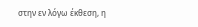στην εν λόγω έκθεση, η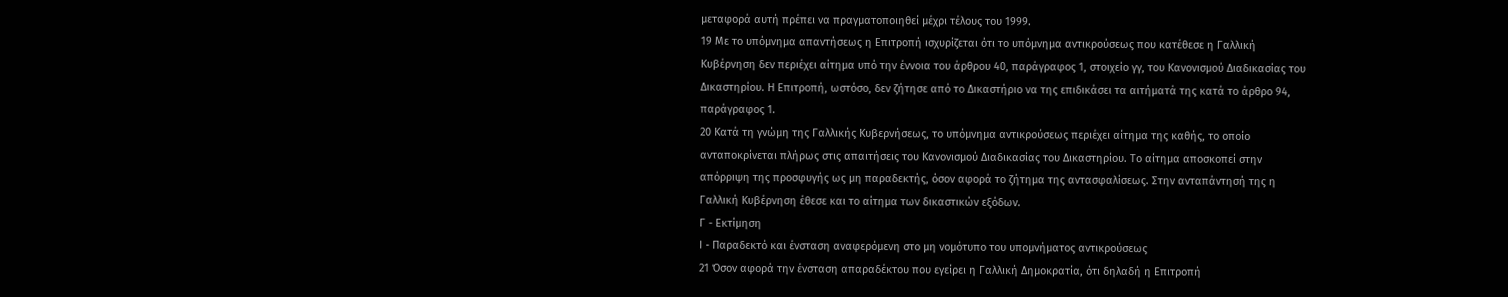μεταφορά αυτή πρέπει να πραγματοποιηθεί μέχρι τέλους του 1999.
19 Με το υπόμνημα απαντήσεως η Επιτροπή ισχυρίζεται ότι το υπόμνημα αντικρούσεως που κατέθεσε η Γαλλική Κυβέρνηση δεν περιέχει αίτημα υπό την έννοια του άρθρου 40, παράγραφος 1, στοιχείο γγ, του Κανονισμού Διαδικασίας του Δικαστηρίου. Η Επιτροπή, ωστόσο, δεν ζήτησε από το Δικαστήριο να της επιδικάσει τα αιτήματά της κατά το άρθρο 94, παράγραφος 1.
20 Κατά τη γνώμη της Γαλλικής Κυβερνήσεως, το υπόμνημα αντικρούσεως περιέχει αίτημα της καθής, το οποίο ανταποκρίνεται πλήρως στις απαιτήσεις του Κανονισμού Διαδικασίας του Δικαστηρίου. Το αίτημα αποσκοπεί στην απόρριψη της προσφυγής ως μη παραδεκτής, όσον αφορά το ζήτημα της αντασφαλίσεως. Στην ανταπάντησή της η Γαλλική Κυβέρνηση έθεσε και το αίτημα των δικαστικών εξόδων.
Γ - Εκτίμηση
I - Παραδεκτό και ένσταση αναφερόμενη στο μη νομότυπο του υπομνήματος αντικρούσεως
21 Όσον αφορά την ένσταση απαραδέκτου που εγείρει η Γαλλική Δημοκρατία, ότι δηλαδή η Επιτροπή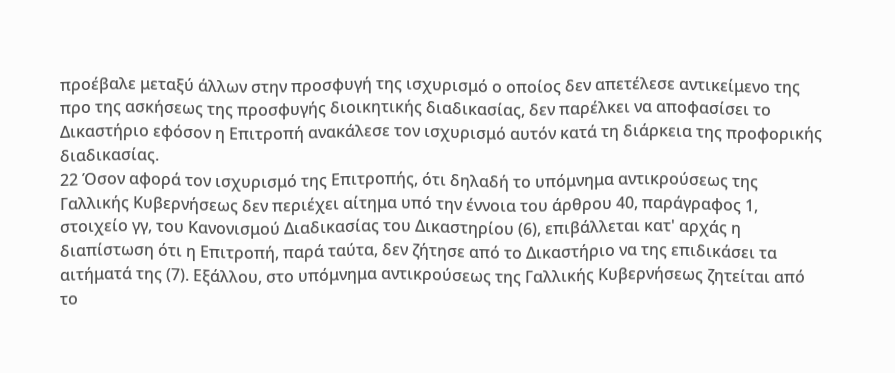προέβαλε μεταξύ άλλων στην προσφυγή της ισχυρισμό ο οποίος δεν απετέλεσε αντικείμενο της προ της ασκήσεως της προσφυγής διοικητικής διαδικασίας, δεν παρέλκει να αποφασίσει το Δικαστήριο εφόσον η Επιτροπή ανακάλεσε τον ισχυρισμό αυτόν κατά τη διάρκεια της προφορικής διαδικασίας.
22 Όσον αφορά τον ισχυρισμό της Επιτροπής, ότι δηλαδή το υπόμνημα αντικρούσεως της Γαλλικής Κυβερνήσεως δεν περιέχει αίτημα υπό την έννοια του άρθρου 40, παράγραφος 1, στοιχείο γγ, του Κανονισμού Διαδικασίας του Δικαστηρίου (6), επιβάλλεται κατ' αρχάς η διαπίστωση ότι η Επιτροπή, παρά ταύτα, δεν ζήτησε από το Δικαστήριο να της επιδικάσει τα αιτήματά της (7). Εξάλλου, στο υπόμνημα αντικρούσεως της Γαλλικής Κυβερνήσεως ζητείται από το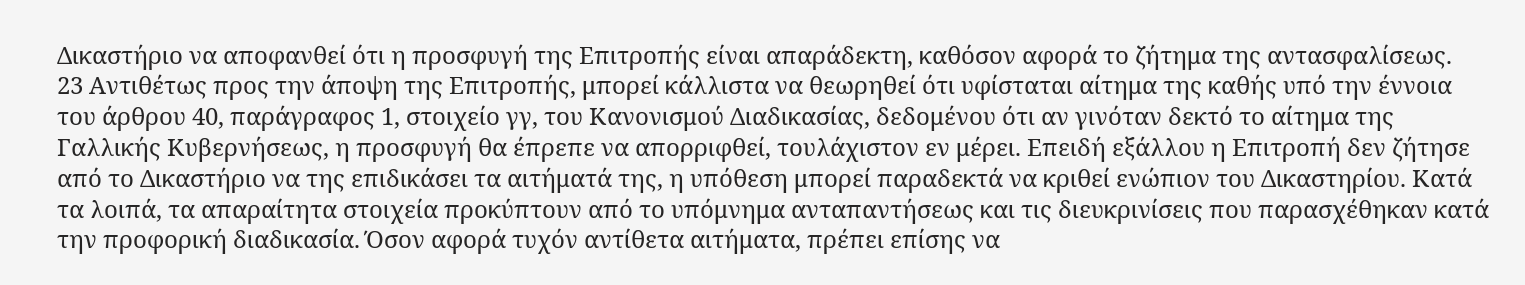Δικαστήριο να αποφανθεί ότι η προσφυγή της Επιτροπής είναι απαράδεκτη, καθόσον αφορά το ζήτημα της αντασφαλίσεως.
23 Αντιθέτως προς την άποψη της Επιτροπής, μπορεί κάλλιστα να θεωρηθεί ότι υφίσταται αίτημα της καθής υπό την έννοια του άρθρου 40, παράγραφος 1, στοιχείο γγ, του Κανονισμού Διαδικασίας, δεδομένου ότι αν γινόταν δεκτό το αίτημα της Γαλλικής Κυβερνήσεως, η προσφυγή θα έπρεπε να απορριφθεί, τουλάχιστον εν μέρει. Επειδή εξάλλου η Επιτροπή δεν ζήτησε από το Δικαστήριο να της επιδικάσει τα αιτήματά της, η υπόθεση μπορεί παραδεκτά να κριθεί ενώπιον του Δικαστηρίου. Κατά τα λοιπά, τα απαραίτητα στοιχεία προκύπτουν από το υπόμνημα ανταπαντήσεως και τις διευκρινίσεις που παρασχέθηκαν κατά την προφορική διαδικασία. Όσον αφορά τυχόν αντίθετα αιτήματα, πρέπει επίσης να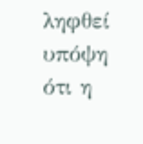ληφθεί υπόψη ότι η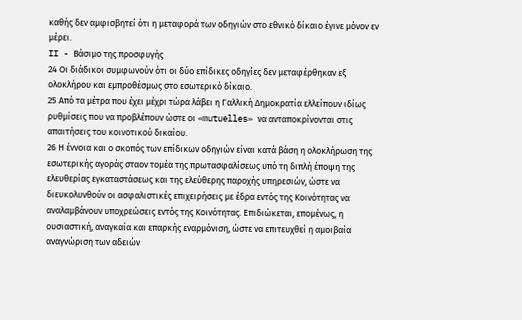καθής δεν αμφισβητεί ότι η μεταφορά των οδηγιών στο εθνικό δίκαιο έγινε μόνον εν μέρει.
II - Βάσιμο της προσφυγής
24 Οι διάδικοι συμφωνούν ότι οι δύο επίδικες οδηγίες δεν μεταφέρθηκαν εξ ολοκλήρου και εμπροθέσμως στο εσωτερικό δίκαιο.
25 Από τα μέτρα που έχει μέχρι τώρα λάβει η Γαλλική Δημοκρατία ελλείπουν ιδίως ρυθμίσεις που να προβλέπουν ώστε οι «mutuelles» να ανταποκρίνονται στις απαιτήσεις του κοινοτικού δικαίου.
26 Η έννοια και ο σκοπός των επίδικων οδηγιών είναι κατά βάση η ολοκλήρωση της εσωτερικής αγοράς σταον τομέα της πρωτασφαλίσεως υπό τη διπλή έποψη της ελευθερίας εγκαταστάσεως και της ελεύθερης παροχής υπηρεσιών, ώστε να διευκολυνθούν οι ασφαλιστικές επιχειρήσεις με έδρα εντός της Κοινότητας να αναλαμβάνουν υποχρεώσεις εντός της Κοινότητας. Επιδιώκεται, επομένως, η ουσιαστική, αναγκαία και επαρκής εναρμόνιση, ώστε να επιτευχθεί η αμοιβαία αναγνώριση των αδειών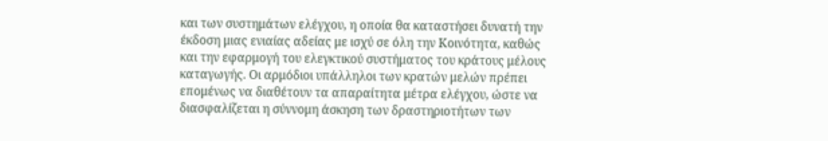και των συστημάτων ελέγχου, η οποία θα καταστήσει δυνατή την έκδοση μιας ενιαίας αδείας με ισχύ σε όλη την Κοινότητα, καθώς και την εφαρμογή του ελεγκτικού συστήματος του κράτους μέλους καταγωγής. Οι αρμόδιοι υπάλληλοι των κρατών μελών πρέπει επομένως να διαθέτουν τα απαραίτητα μέτρα ελέγχου, ώστε να διασφαλίζεται η σύννομη άσκηση των δραστηριοτήτων των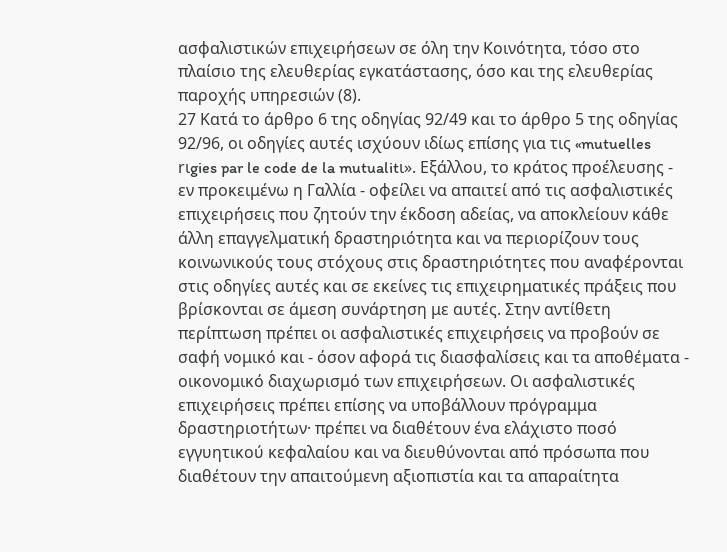ασφαλιστικών επιχειρήσεων σε όλη την Κοινότητα, τόσο στο πλαίσιο της ελευθερίας εγκατάστασης, όσο και της ελευθερίας παροχής υπηρεσιών (8).
27 Κατά το άρθρο 6 της οδηγίας 92/49 και το άρθρο 5 της οδηγίας 92/96, οι οδηγίες αυτές ισχύουν ιδίως επίσης για τις «mutuelles rιgies par le code de la mutualitι». Εξάλλου, το κράτος προέλευσης - εν προκειμένω η Γαλλία - οφείλει να απαιτεί από τις ασφαλιστικές επιχειρήσεις που ζητούν την έκδοση αδείας, να αποκλείουν κάθε άλλη επαγγελματική δραστηριότητα και να περιορίζουν τους κοινωνικούς τους στόχους στις δραστηριότητες που αναφέρονται στις οδηγίες αυτές και σε εκείνες τις επιχειρηματικές πράξεις που βρίσκονται σε άμεση συνάρτηση με αυτές. Στην αντίθετη περίπτωση πρέπει οι ασφαλιστικές επιχειρήσεις να προβούν σε σαφή νομικό και - όσον αφορά τις διασφαλίσεις και τα αποθέματα - οικονομικό διαχωρισμό των επιχειρήσεων. Οι ασφαλιστικές επιχειρήσεις πρέπει επίσης να υποβάλλουν πρόγραμμα δραστηριοτήτων· πρέπει να διαθέτουν ένα ελάχιστο ποσό εγγυητικού κεφαλαίου και να διευθύνονται από πρόσωπα που διαθέτουν την απαιτούμενη αξιοπιστία και τα απαραίτητα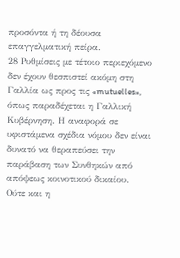προσόντα ή τη δέουσα επαγγελματική πείρα.
28 Ρυθμίσεις με τέτοιο περιεχόμενο δεν έχουν θεσπιστεί ακόμη στη Γαλλία ως προς τις «mutuelles», όπως παραδέχεται η Γαλλική Κυβέρνηση. Η αναφορά σε υφιστάμενα σχέδια νόμου δεν είναι δυνατό να θεραπεύσει την παράβαση των Συνθηκών από απόψεως κοινοτικού δικαίου. Ούτε και η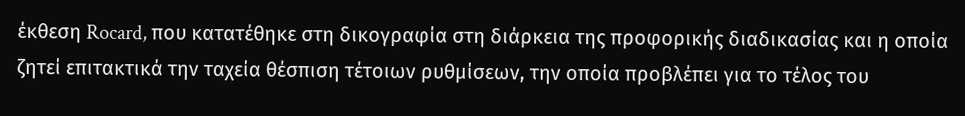έκθεση Rocard, που κατατέθηκε στη δικογραφία στη διάρκεια της προφορικής διαδικασίας και η οποία ζητεί επιτακτικά την ταχεία θέσπιση τέτοιων ρυθμίσεων, την οποία προβλέπει για το τέλος του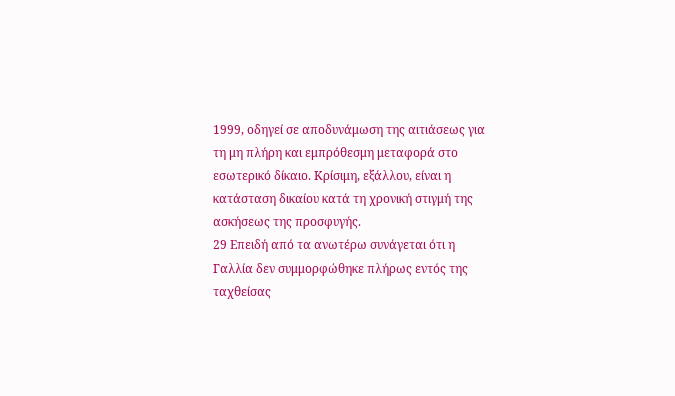1999, οδηγεί σε αποδυνάμωση της αιτιάσεως για τη μη πλήρη και εμπρόθεσμη μεταφορά στο εσωτερικό δίκαιο. Κρίσιμη, εξάλλου, είναι η κατάσταση δικαίου κατά τη χρονική στιγμή της ασκήσεως της προσφυγής.
29 Επειδή από τα ανωτέρω συνάγεται ότι η Γαλλία δεν συμμορφώθηκε πλήρως εντός της ταχθείσας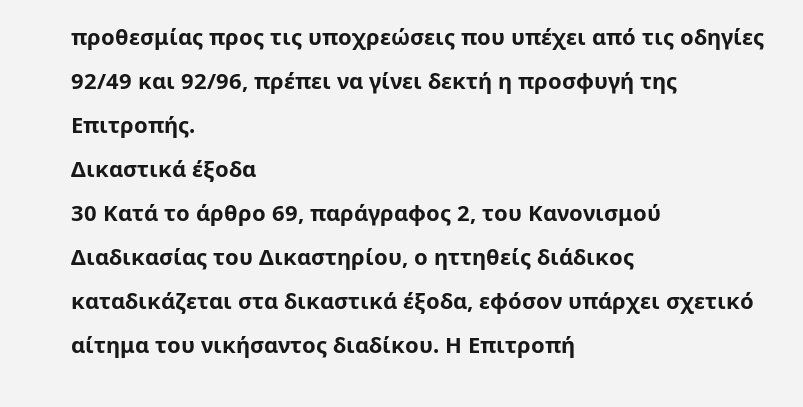προθεσμίας προς τις υποχρεώσεις που υπέχει από τις οδηγίες 92/49 και 92/96, πρέπει να γίνει δεκτή η προσφυγή της Επιτροπής.
Δικαστικά έξοδα
30 Κατά το άρθρο 69, παράγραφος 2, του Κανονισμού Διαδικασίας του Δικαστηρίου, ο ηττηθείς διάδικος καταδικάζεται στα δικαστικά έξοδα, εφόσον υπάρχει σχετικό αίτημα του νικήσαντος διαδίκου. Η Επιτροπή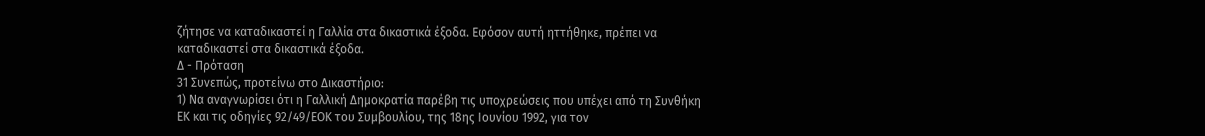ζήτησε να καταδικαστεί η Γαλλία στα δικαστικά έξοδα. Εφόσον αυτή ηττήθηκε, πρέπει να καταδικαστεί στα δικαστικά έξοδα.
Δ - Πρόταση
31 Συνεπώς, προτείνω στο Δικαστήριο:
1) Να αναγνωρίσει ότι η Γαλλική Δημοκρατία παρέβη τις υποχρεώσεις που υπέχει από τη Συνθήκη ΕΚ και τις οδηγίες 92/49/ΕΟΚ του Συμβουλίου, της 18ης Ιουνίου 1992, για τον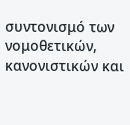συντονισμό των νομοθετικών, κανονιστικών και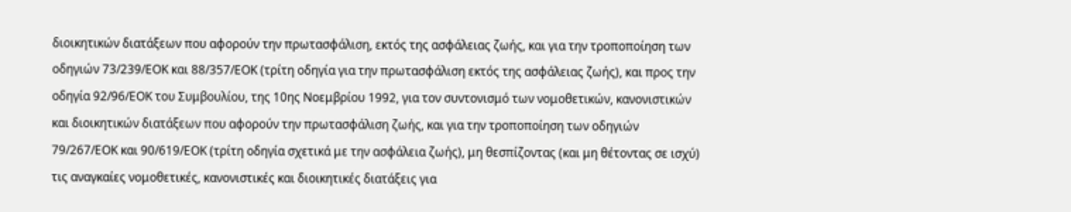διοικητικών διατάξεων που αφορούν την πρωτασφάλιση, εκτός της ασφάλειας ζωής, και για την τροποποίηση των οδηγιών 73/239/ΕΟΚ και 88/357/ΕΟΚ (τρίτη οδηγία για την πρωτασφάλιση εκτός της ασφάλειας ζωής), και προς την οδηγία 92/96/ΕΟΚ του Συμβουλίου, της 10ης Νοεμβρίου 1992, για τον συντονισμό των νομοθετικών, κανονιστικών και διοικητικών διατάξεων που αφορούν την πρωτασφάλιση ζωής, και για την τροποποίηση των οδηγιών 79/267/ΕΟΚ και 90/619/ΕΟΚ (τρίτη οδηγία σχετικά με την ασφάλεια ζωής), μη θεσπίζοντας (και μη θέτοντας σε ισχύ) τις αναγκαίες νομοθετικές, κανονιστικές και διοικητικές διατάξεις για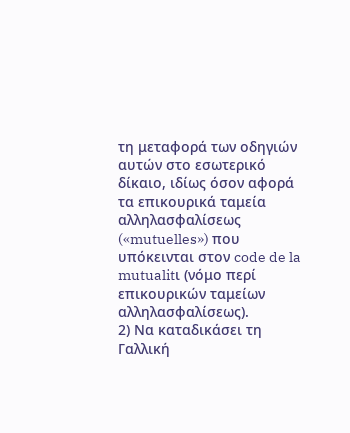τη μεταφορά των οδηγιών αυτών στο εσωτερικό δίκαιο, ιδίως όσον αφορά τα επικουρικά ταμεία αλληλασφαλίσεως («mutuelles») που υπόκεινται στον code de la mutualitι (νόμο περί επικουρικών ταμείων αλληλασφαλίσεως).
2) Να καταδικάσει τη Γαλλική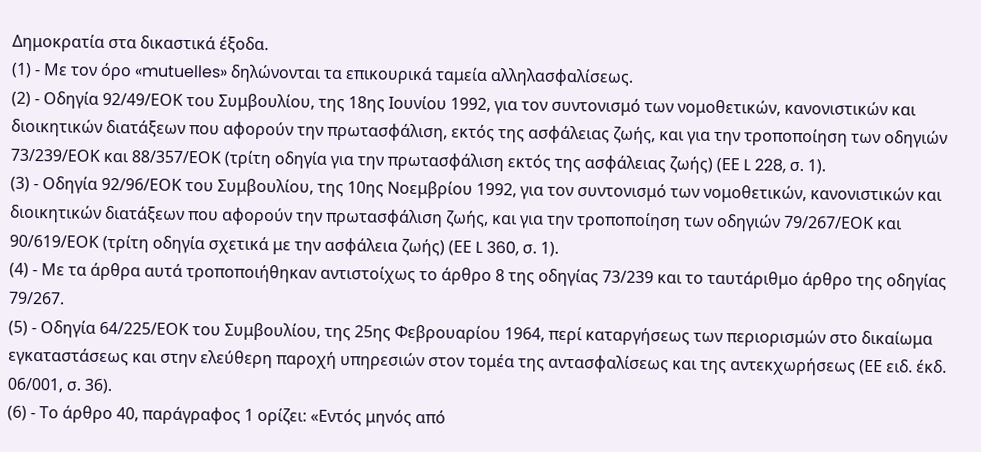Δημοκρατία στα δικαστικά έξοδα.
(1) - Με τον όρο «mutuelles» δηλώνονται τα επικουρικά ταμεία αλληλασφαλίσεως.
(2) - Οδηγία 92/49/ΕΟΚ του Συμβουλίου, της 18ης Ιουνίου 1992, για τον συντονισμό των νομοθετικών, κανονιστικών και διοικητικών διατάξεων που αφορούν την πρωτασφάλιση, εκτός της ασφάλειας ζωής, και για την τροποποίηση των οδηγιών 73/239/ΕΟΚ και 88/357/ΕΟΚ (τρίτη οδηγία για την πρωτασφάλιση εκτός της ασφάλειας ζωής) (ΕΕ L 228, σ. 1).
(3) - Οδηγία 92/96/ΕΟΚ του Συμβουλίου, της 10ης Νοεμβρίου 1992, για τον συντονισμό των νομοθετικών, κανονιστικών και διοικητικών διατάξεων που αφορούν την πρωτασφάλιση ζωής, και για την τροποποίηση των οδηγιών 79/267/ΕΟΚ και 90/619/ΕΟΚ (τρίτη οδηγία σχετικά με την ασφάλεια ζωής) (ΕΕ L 360, σ. 1).
(4) - Με τα άρθρα αυτά τροποποιήθηκαν αντιστοίχως το άρθρο 8 της οδηγίας 73/239 και το ταυτάριθμο άρθρο της οδηγίας 79/267.
(5) - Οδηγία 64/225/ΕΟΚ του Συμβουλίου, της 25ης Φεβρουαρίου 1964, περί καταργήσεως των περιορισμών στο δικαίωμα εγκαταστάσεως και στην ελεύθερη παροχή υπηρεσιών στον τομέα της αντασφαλίσεως και της αντεκχωρήσεως (ΕΕ ειδ. έκδ. 06/001, σ. 36).
(6) - Το άρθρο 40, παράγραφος 1 ορίζει: «Εντός μηνός από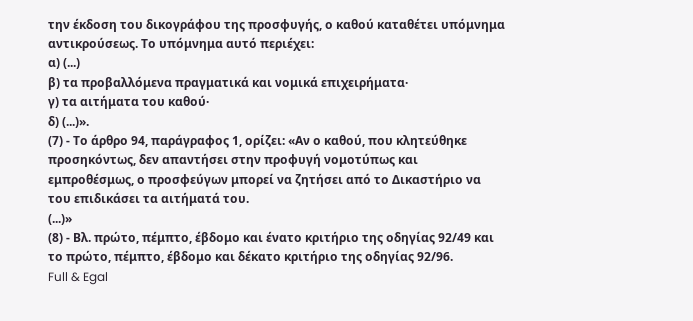την έκδοση του δικογράφου της προσφυγής, ο καθού καταθέτει υπόμνημα αντικρούσεως. Το υπόμνημα αυτό περιέχει:
α) (...)
β) τα προβαλλόμενα πραγματικά και νομικά επιχειρήματα·
γ) τα αιτήματα του καθού·
δ) (...)».
(7) - Το άρθρο 94, παράγραφος 1, ορίζει: «Αν ο καθού, που κλητεύθηκε προσηκόντως, δεν απαντήσει στην προφυγή νομοτύπως και εμπροθέσμως, ο προσφεύγων μπορεί να ζητήσει από το Δικαστήριο να του επιδικάσει τα αιτήματά του.
(...)»
(8) - Βλ. πρώτο, πέμπτο, έβδομο και ένατο κριτήριο της οδηγίας 92/49 και το πρώτο, πέμπτο, έβδομο και δέκατο κριτήριο της οδηγίας 92/96.
Full & Egal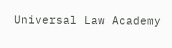Universal Law Academy